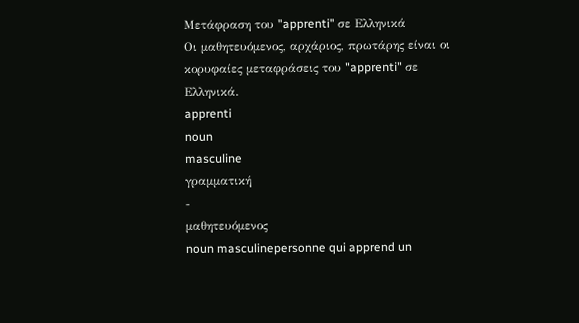Μετάφραση του "apprenti" σε Ελληνικά
Οι μαθητευόμενος, αρχάριος, πρωτάρης είναι οι κορυφαίες μεταφράσεις του "apprenti" σε Ελληνικά.
apprenti
noun
masculine
γραμματική
-
μαθητευόμενος
noun masculinepersonne qui apprend un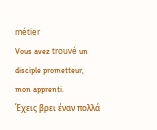métier
Vous avez trouvé un disciple prometteur, mon apprenti.
Έχεις βρει έναν πολλά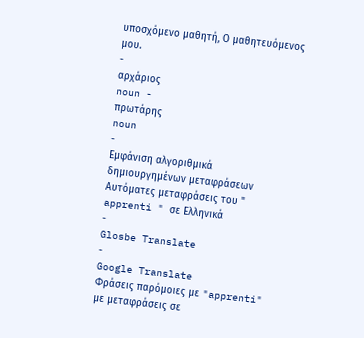υποσχόμενο μαθητή, Ο μαθητευόμενος μου.
-
αρχάριος
noun -
πρωτάρης
noun
-
Εμφάνιση αλγοριθμικά δημιουργημένων μεταφράσεων
Αυτόματες μεταφράσεις του " apprenti " σε Ελληνικά
-
Glosbe Translate
-
Google Translate
Φράσεις παρόμοιες με "apprenti" με μεταφράσεις σε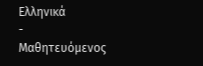Ελληνικά
-
Μαθητευόμενος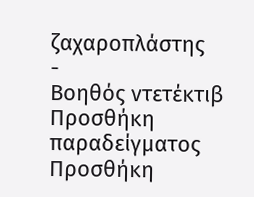ζαχαροπλάστης
-
Βοηθός ντετέκτιβ
Προσθήκη παραδείγματος
Προσθήκη